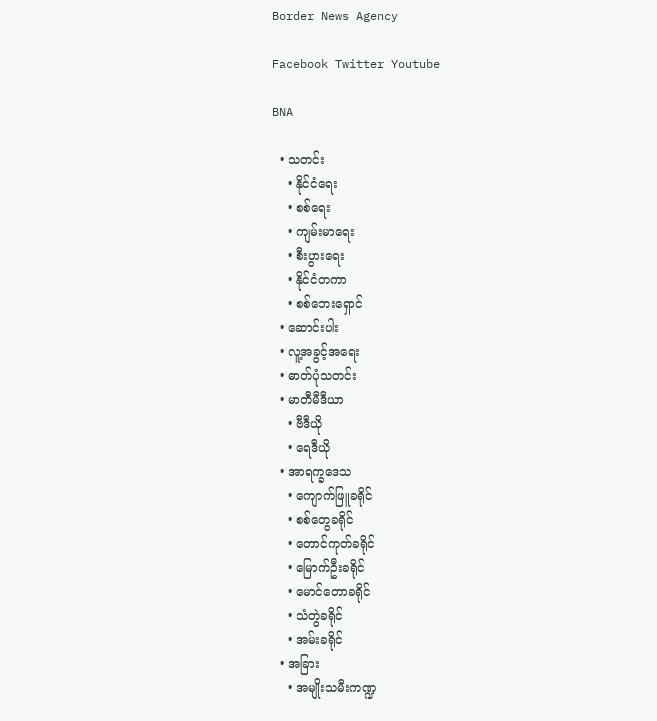Border News Agency

Facebook Twitter Youtube

BNA

  • သတင်း
    • နိုင်ငံရေး
    • စစ်ရေး
    • ကျမ်းမာရေး
    • စီးပွားရေး
    • နိုင်ငံတကာ
    • စစ်ဘေးရှောင်
  • ဆောင်းပါး
  • လူ့အခွင့်အရေး
  • ဓာတ်ပုံသတင်း
  • မာတီမီဒီယာ
    • ဗီဒီယို
    • ရေဒီယို
  • အာရက္ခဒေသ
    • ကျောက်ဖြူခရိုင်
    • စစ်တွေခရိုင်
    • တောင်ကုတ်ခရိုင်
    • မြောက်ဦးခရိုင်
    • မောင်တောခရိုင်
    • သံတွဲခရိုင်
    • အမ်းခရိုင်
  • အခြား
    • အမျိုးသမီးကဏ္ဍ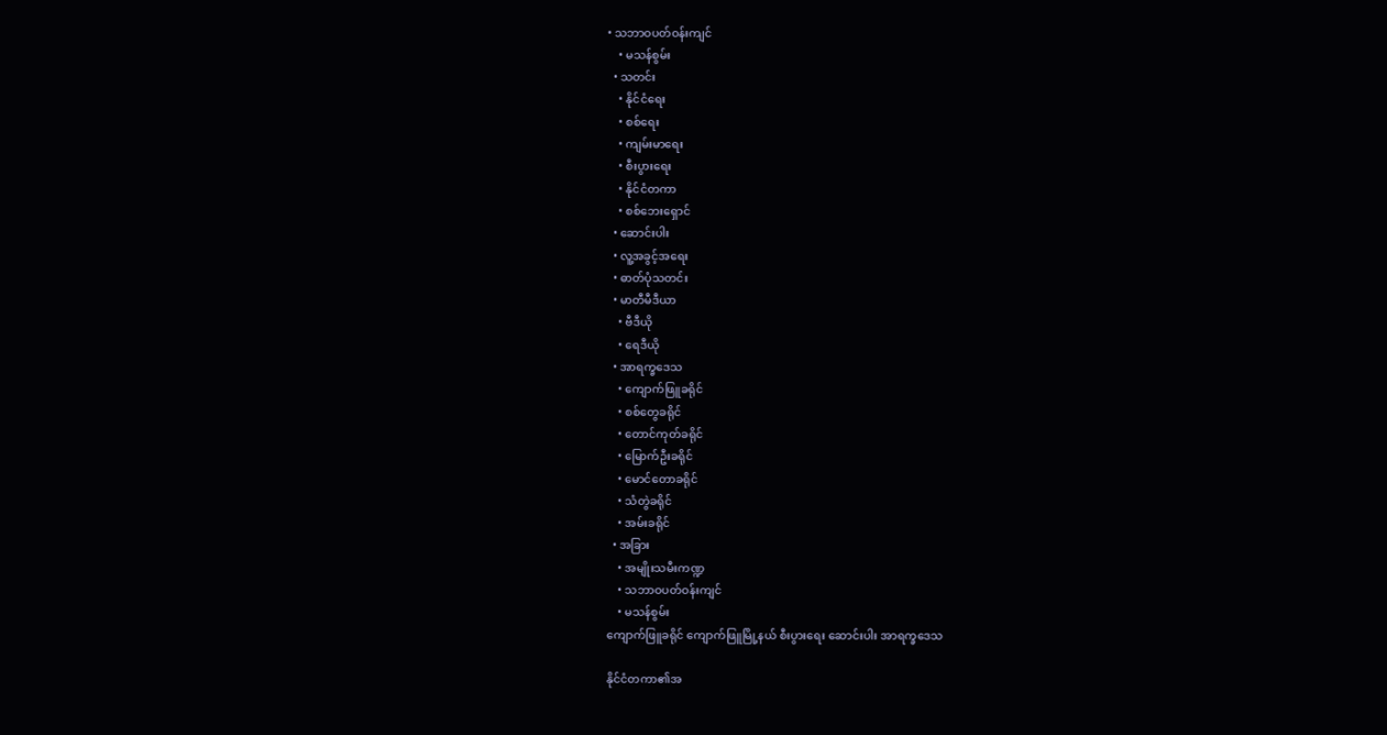• သဘာဝပတ်ဝန်းကျင်
    • မသန်စွမ်း
  • သတင်း
    • နိုင်ငံရေး
    • စစ်ရေး
    • ကျမ်းမာရေး
    • စီးပွားရေး
    • နိုင်ငံတကာ
    • စစ်ဘေးရှောင်
  • ဆောင်းပါး
  • လူ့အခွင့်အရေး
  • ဓာတ်ပုံသတင်း
  • မာတီမီဒီယာ
    • ဗီဒီယို
    • ရေဒီယို
  • အာရက္ခဒေသ
    • ကျောက်ဖြူခရိုင်
    • စစ်တွေခရိုင်
    • တောင်ကုတ်ခရိုင်
    • မြောက်ဦးခရိုင်
    • မောင်တောခရိုင်
    • သံတွဲခရိုင်
    • အမ်းခရိုင်
  • အခြား
    • အမျိုးသမီးကဏ္ဍ
    • သဘာဝပတ်ဝန်းကျင်
    • မသန်စွမ်း
ကျောက်ဖြူခရိုင် ကျောက်ဖြူမြို့နယ် စီးပွားရေး ဆောင်းပါး အာရက္ခဒေသ

နိုင်ငံတကာ၏အ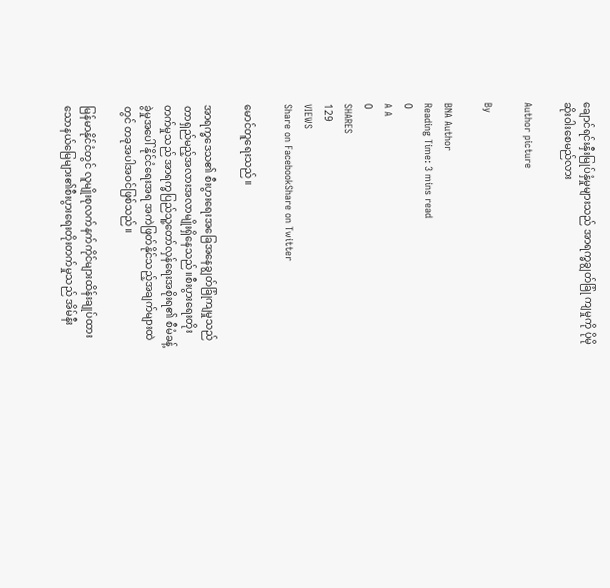ချောင်ရင်းနှီးမြုပ်နှံမှုများသည် အာရက္ခချွတ်ခြုံ ကျမှုကို ပိုမိုဆိုးဝါးစေမည်လား

Author picture

By

BNA Author
Reading Time: 3 mins read
0
A A
0
SHARES
129
VIEWS
Share on FacebookShare on Twitter

မောင်တူရေးသည်။

အာရက္ခဒေသ၏ စီးပွားရေးအခြေအနေချွတ်ခြုံကျမှုသည် တာရှည်မည့်အလားအလာမျိုးရှိနေသည်။စီးပွားရေးတိုးတက်မှုသည် အာရက္ခပြည်သူ့တော်လှန်ရေးအစိုးရ၏ စီမံခန့်ခွဲမှုအပေါ် နိုင်ငံရေးအရ အကဲဖြတ်နိုင်သည့်အချက်များထဲတွင် တခုအပါအဝင်ဖြစ်သည်။

မြန်မာနိုင်ငံတွင် လူမျိုးစုလက်နက်ကိုင်များထိန်းချုပ်ထားသောနယ်မြေများ၏စီးပွားရေးတိုးတက်မှုသည် အိမ်နီး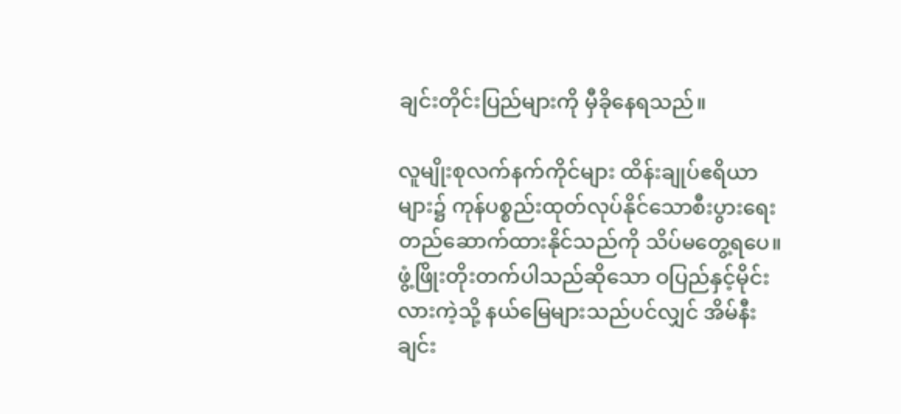ချင်းတိုင်းပြည်များကို မှီခိုနေရသည်။

လူမျိုးစုလက်နက်ကိုင်များ ထိန်းချုပ်ဧရိယာများ၌ ကုန်ပစ္စည်းထုတ်လုပ်နိုင်သောစီးပွားရေးတည်ဆောက်ထားနိုင်သည်ကို သိပ်မတွေ့ရပေ။ဖွံ့ဖြိုးတိုးတက်ပါသည်ဆိုသော ဝပြည်နှင့်မိုင်းလားကဲ့သို့ နယ်မြေများသည်ပင်လျှင် အိမ်နီးချင်း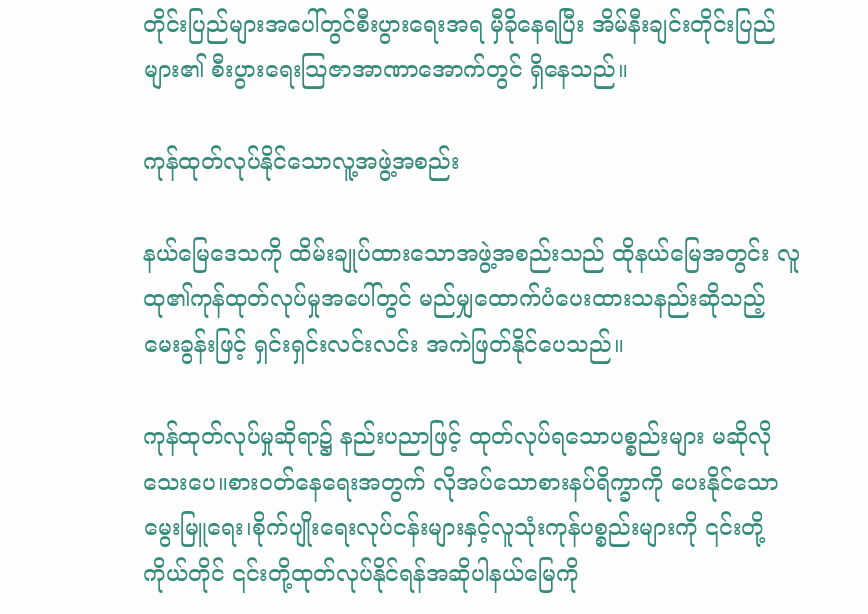တိုင်းပြည်များအပေါ်တွင်စီးပွားရေးအရ မှီခိုနေရပြီး အိမ်နီးချင်းတိုင်းပြည်များ၏ စီးပွားရေးသြဇာအာဏာအောက်တွင် ရှိနေသည်။

ကုန်ထုတ်လုပ်နိုင်သောလူ့အဖွဲ့အစည်း

နယ်မြေဒေသကို ထိမ်းချုပ်ထားသောအဖွဲ့အစည်းသည် ထိုနယ်မြေအတွင်း လူထု၏ကုန်ထုတ်လုပ်မှုအပေါ်တွင် မည်မျှထောက်ပံပေးထားသနည်းဆိုသည့်မေးခွန်းဖြင့် ရှင်းရှင်းလင်းလင်း အကဲဖြတ်နိုင်ပေသည်။

ကုန်ထုတ်လုပ်မှုဆိုရာ၌ နည်းပညာဖြင့် ထုတ်လုပ်ရသောပစ္စည်းများ မဆိုလိုသေးပေ။စားဝတ်နေရေးအတွက် လိုအပ်သောစားနပ်ရိက္ခာကို ပေးနိုင်သော မွေးမြူရေး၊စိုက်ပျိုးရေးလုပ်ငန်းများနှင့်လူသုံးကုန်ပစ္စည်းများကို ၎င်းတို့ကိုယ်တိုင် ၎င်းတို့ထုတ်လုပ်နိုင်ရန်အဆိုပါနယ်မြေကို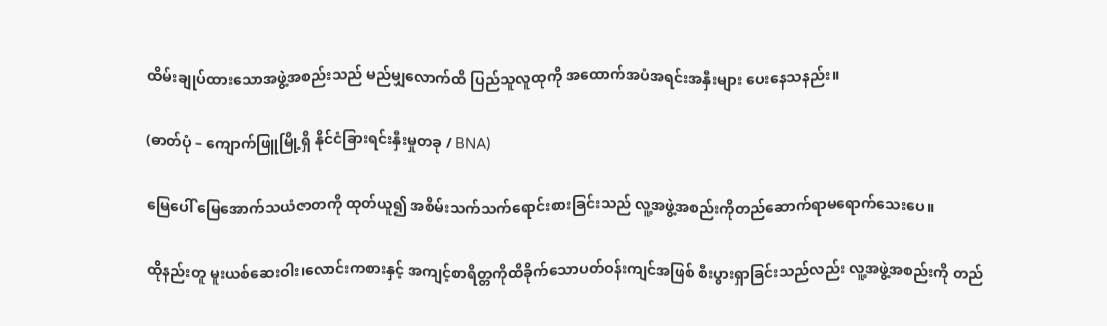ထိမ်းချုပ်ထားသောအဖွဲ့အစည်းသည် မည်မျှလောက်ထိ ပြည်သူလူထုကို အထောက်အပံအရင်းအနှီးများ ပေးနေသနည်း။

(ဓာတ်ပုံ – ကျောက်ဖြူမြို့ရှိ နိုင်ငံခြားရင်းနှီးမှုတခု / BNA)

မြေပေါ် မြေအောက်သယံဇာတကို ထုတ်ယူ၍ အစိမ်းသက်သက်ရောင်းစားခြင်းသည် လူ့အဖွဲ့အစည်းကိုတည်ဆောက်ရာမရောက်သေးပေ။

ထိုနည်းတူ မူးယစ်ဆေးဝါး၊လောင်းကစားနှင့် အကျင့်စာရိတ္တကိုထိခိုက်သောပတ်ဝန်းကျင်အဖြစ် စီးပွားရှာခြင်းသည်လည်း လူ့အဖွဲ့အစည်းကို တည်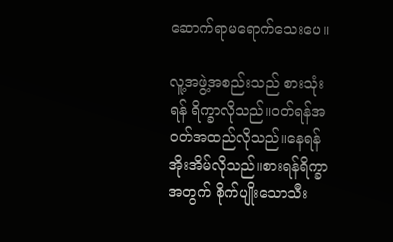ဆောက်ရာမရောက်သေးပေ။

လူ့အဖွဲ့အစည်းသည် စားသုံးရန် ရိက္ခာလိုသည်။ဝတ်ရန်အဝတ်အထည်လိုသည်။နေရန်အိုးအိမ်လိုသည်။စားရန်ရိက္ခာအတွက် စိုက်ပျိုးသောသီး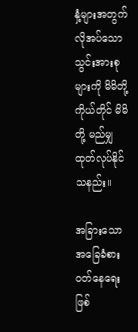နှံ့များအတွက် လိုအပ်သောသွင်းအားစုများကို မိမိတို့ကိုယ်တိုင် မိမိတို့ မည်မျှထုတ်လုပ်နိုင်သနည်း။

အခြားသောအခြေခံစားဝတ်နေရေးဖြစ်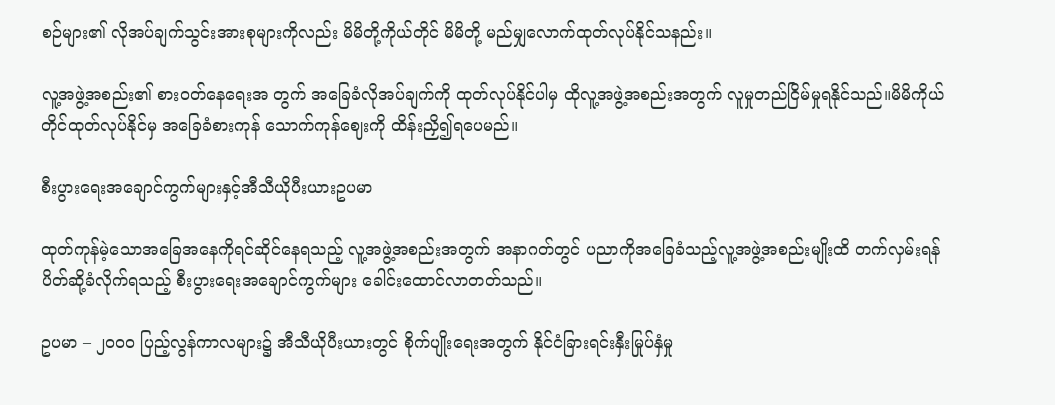စဉ်များ၏ လိုအပ်ချက်သွင်းအားစုများကိုလည်း မိမိတို့ကိုယ်တိုင် မိမိတို့ မည်မျှလောက်ထုတ်လုပ်နိုင်သနည်း။

လူ့အဖွဲ့အစည်း၏ စားဝတ်နေရေးအ တွက် အခြေခံလိုအပ်ချက်ကို ထုတ်လုပ်နိုင်ပါမှ ထိုလူ့အဖွဲ့အစည်းအတွက် လူမှုတည်ငြိမ်မှုရနိုင်သည်။မိမိကိုယ်တိုင်ထုတ်လုပ်နိုင်မှ အခြေခံစားကုန် သောက်ကုန်ဈေးကို ထိန်းညှိ၍ရပေမည်။

စီးပွားရေးအချောင်ကွက်များနှင့်အီသီယိုပီးယားဥပမာ

ထုတ်ကုန်မဲ့သောအခြေအနေကိုရင်ဆိုင်နေရသည့် လူ့အဖွဲ့အစည်းအတွက် အနာဂတ်တွင် ပညာကိုအခြေခံသည့်လူ့အဖွဲ့အစည်းမျိုးထိ တက်လှမ်းရန် ပိတ်ဆို့ခံလိုက်ရသည့် စီးပွားရေးအချောင်ကွက်များ ခေါင်းထောင်လာတတ်သည်။

ဥပမာ – ၂၀၀၀ ပြည့်လွန်ကာလများ၌ အီသီယိုပီးယားတွင် စိုက်ပျိုးရေးအတွက် နိုင်ငံခြားရင်းနှီးမြုပ်နှံမှု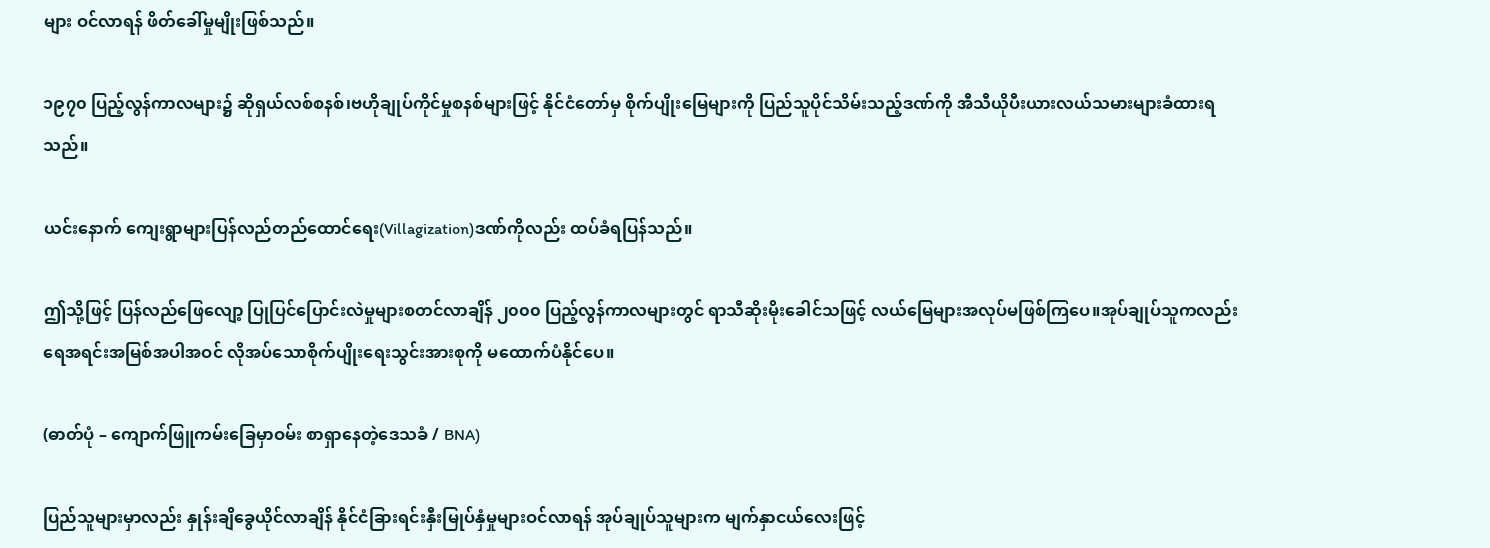များ ဝင်လာရန် ဖိတ်ခေါ်မှုမျိုးဖြစ်သည်။

၁၉၇၀ ပြည့်လွန်ကာလများ၌ ဆိုရှယ်လစ်စနစ်၊ဗဟိုချုပ်ကိုင်မှုစနစ်များဖြင့် နိုင်ငံတော်မှ စိုက်ပျိုးမြေများကို ပြည်သူပိုင်သိမ်းသည့်ဒဏ်ကို အီသီယိုပီးယားလယ်သမားများခံထားရသည်။

ယင်းနောက် ကျေးရွာများပြန်လည်တည်ထောင်ရေး(Villagization)ဒဏ်ကိုလည်း ထပ်ခံရပြန်သည်။

ဤသို့ဖြင့် ပြန်လည်ဖြေလျော့ ပြုပြင်ပြောင်းလဲမှုများစတင်လာချိန် ၂၀၀၀ ပြည့်လွန်ကာလများတွင် ရာသီဆိုးမိုးခေါင်သဖြင့် လယ်မြေများအလုပ်မဖြစ်ကြပေ။အုပ်ချုပ်သူကလည်း ရေအရင်းအမြစ်အပါအဝင် လိုအပ်သောစိုက်ပျိုးရေးသွင်းအားစုကို မထောက်ပံနိုင်ပေ။

(ဓာတ်ပုံ – ကျောက်ဖြူကမ်းခြေမှာဝမ်း စာရှာနေတဲ့ဒေသခံ / BNA)

ပြည်သူများမှာလည်း နှုန်းချိခွေယိုင်လာချိန် နိုင်ငံခြားရင်းနှီးမြုပ်နှံမှုများဝင်လာရန် အုပ်ချုပ်သူများက မျက်နှာငယ်လေးဖြင့်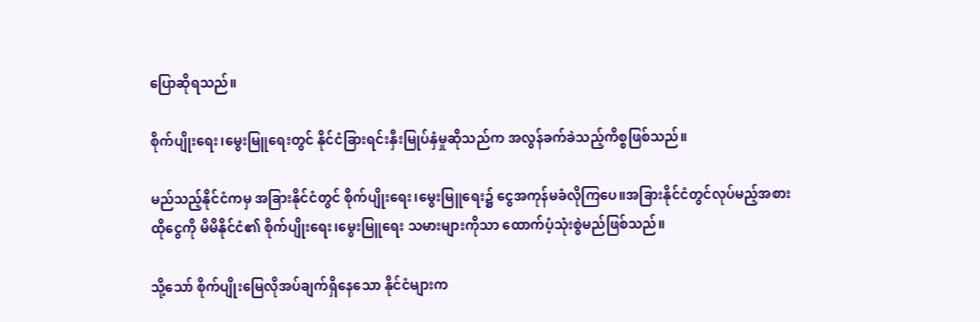ပြောဆိုရသည်။

စိုက်ပျိုးရေး၊မွေးမြူရေးတွင် နိုင်ငံခြားရင်းနှီးမြုပ်နှံမှုဆိုသည်က အလွန်ခက်ခဲသည့်ကိစ္စဖြစ်သည်။

မည်သည့်နိုင်ငံကမှ အခြားနိုင်ငံတွင် စိုက်ပျိုးရေး၊မွေးမြူရေး၌ ငွေအကုန်မခံလိုကြပေ။အခြားနိုင်ငံတွင်လုပ်မည့်အစား ထိုငွေကို မိမိနိုင်ငံ၏ စိုက်ပျိုးရေး၊မွေးမြူရေး သမားများကိုသာ ထောက်ပံ့သုံးစွဲမည်ဖြစ်သည်။

သို့သော် စိုက်ပျိုးမြေလိုအပ်ချက်ရှိနေသော နိုင်ငံများက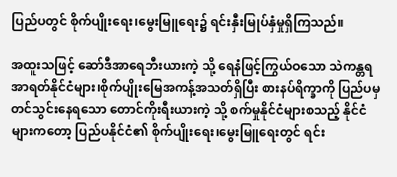ပြည်ပတွင် စိုက်ပျိုးရေး၊မွေးမြူရေး၌ ရင်းနှီးမြုပ်နှံမှုရှိကြသည်။

အထူးသဖြင့် ဆော်ဒီအာရေဘီးယားကဲ့ သို့ ရေနံဖြင့်ကြွယ်ဝသော သဲကန္တရအာရတ်နိုင်ငံများ၊စိုက်ပျိုးမြေအကန့်အသတ်ရှိပြီး စားနပ်ရိက္ခာကို ပြည်ပမှတင်သွင်းနေရသော တောင်ကိုးရီးယားကဲ့ သို့ စက်မှုနိုင်ငံများစသည့် နိုင်ငံများကတော့ ပြည်ပနိုင်ငံ၏ စိုက်ပျိုးရေး၊မွေးမြူရေးတွင် ရင်း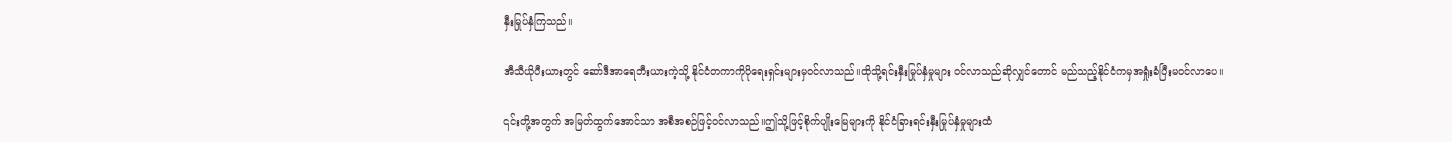နှီးမြုပ်နှံကြသည်။

အီသီယိုပီးယားတွင် ဆော်ဒီအာရေဘီးယားကဲ့သို့ နိုင်ငံတကာကိုပိုရေးရှင်းများမှဝင်လာသည်။ထိုသို့ရင်းနှီးမြုပ်နှံမှုများ ဝင်လာသည်ဆိုလျှင်တောင် မည်သည့်နိုင်ငံကမှအရှုံးခံပြီးမဝင်လာပေ။

၎င်းတို့အတွက် အမြတ်ထွက်အောင်သာ အစီအစဉ်ဖြင့်ဝင်လာသည်။ဤသို့ဖြင့်စိုက်ပျိုးမြေများကို နိုင်ငံခြားရင်းနှီးမြုပ်နှံမှုများထံ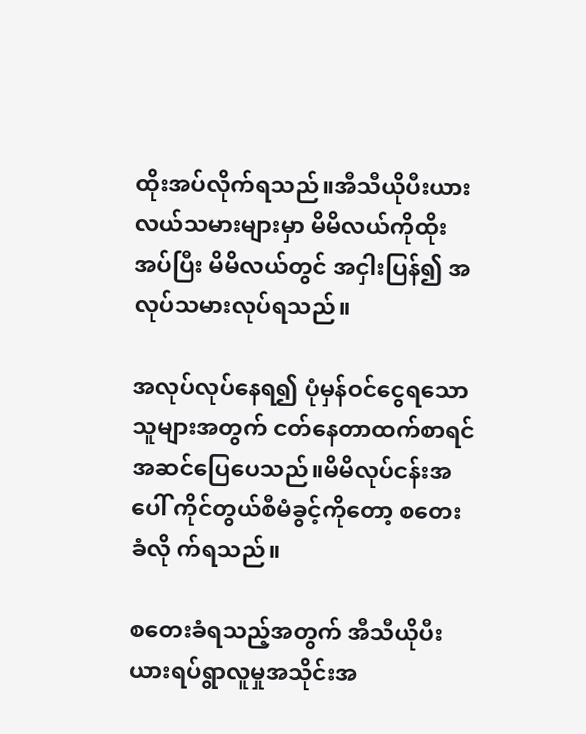ထိုးအပ်လိုက်ရသည်။အီသီယိုပီးယားလယ်သမားများမှာ မိမိလယ်ကိုထိုးအပ်ပြီး မိမိလယ်တွင် အငှါးပြန်၍ အလုပ်သမားလုပ်ရသည်။

အလုပ်လုပ်နေရ၍ ပုံမှန်ဝင်ငွေရသောသူများအတွက် ငတ်နေတာထက်စာရင်အဆင်ပြေပေသည်။မိမိလုပ်ငန်းအပေါ် ကိုင်တွယ်စီမံခွင့်ကိုတော့ စတေးခံလို က်ရသည်။

စတေးခံရသည့်အတွက် အီသီယိုပီးယားရပ်ရွာလူမှုအသိုင်းအ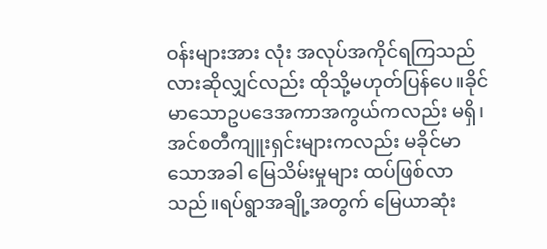ဝန်းများအား လုံး အလုပ်အကိုင်ရကြသည်လားဆိုလျှင်လည်း ထိုသို့မဟုတ်ပြန်ပေ။ခိုင်မာသောဥပဒေအကာအကွယ်ကလည်း မရှိ၊အင်စတီကျူးရှင်းများကလည်း မခိုင်မာသောအခါ မြေသိမ်းမှုများ ထပ်ဖြစ်လာသည်။ရပ်ရွာအချို့အတွက် မြေယာဆုံး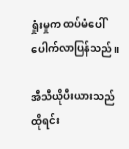ရှုံးမှုက ထပ်မံပေါ်ပေါက်လာပြန်သည်။

အီသီယိုပီးယားသည် ထိုရင်း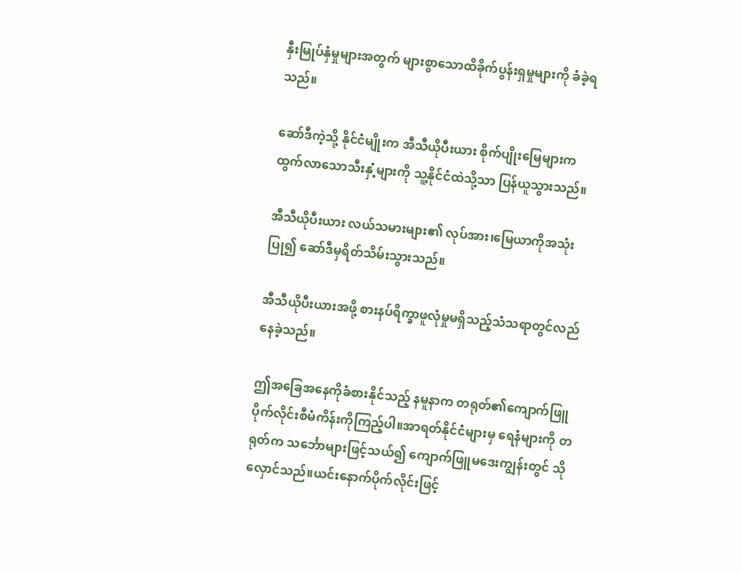နှီးမြုပ်နှံမှုများအတွက် များစွာသောထိခိုက်ပွန်းရှမှုများကို ခံခဲ့ရသည်။

ဆော်ဒီကဲ့သို့ နိုင်ငံမျိုးက အီသီယိုပီးယား စိုက်ပျိုးမြေများက ထွက်လာသောသီးနှံ့များကို သူ့နိုင်ငံထဲသို့သာ ပြန်ယူသွားသည်။

အီသီယိုပီးယား လယ်သမားများ၏ လုပ်အား၊မြေယာကိုအသုံးပြု၍ ဆော်ဒီမှရိတ်သိမ်းသွားသည်။

အီသီယိုပီးယားအဖို့ စားနပ်ရိက္ခာဖူလုံမှုမရှိသည့်သံသရာတွင်လည်နေခဲ့သည်။

ဤအခြေအနေကိုခံစားနိုင်သည့် နမူနာက တရုတ်၏ကျောက်ဖြူပိုက်လိုင်းစီမံကိန်းကိုကြည့်ပါ။အာရတ်နိုင်ငံများမှ ရေနံများကို တရုတ်က သင်္ဘောများဖြင့်သယ်၍ ကျောက်ဖြူမဒေးကျွန်းတွင် သိုလှောင်သည်။ယင်းနောက်ပိုက်လိုင်းဖြင့်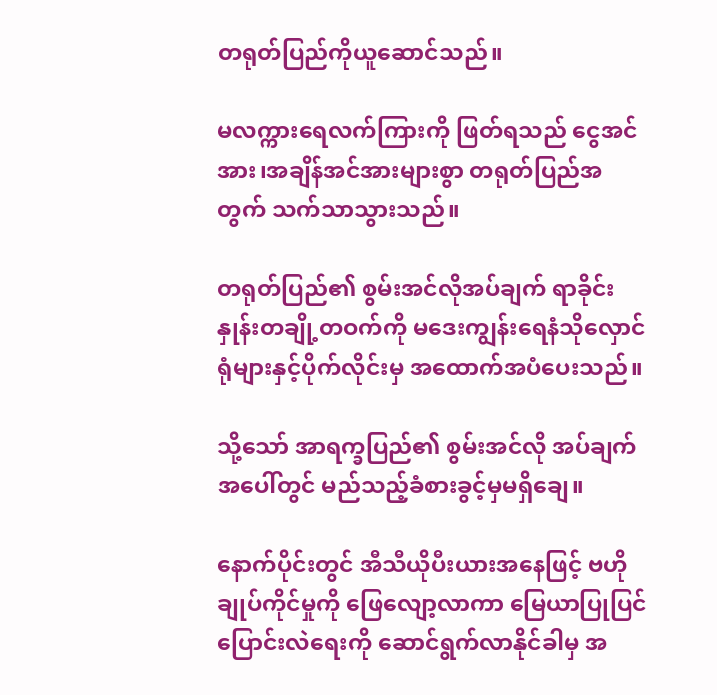တရုတ်ပြည်ကိုယူဆောင်သည်။

မလက္ကားရေလက်ကြားကို ဖြတ်ရသည် ငွေအင်အား၊အချိန်အင်အားများစွာ တရုတ်ပြည်အတွက် သက်သာသွားသည်။

တရုတ်ပြည်၏ စွမ်းအင်လိုအပ်ချက် ရာခိုင်းနှုန်းတချို့တဝက်ကို မဒေးကျွန်းရေနံသိုလှောင်ရုံများနှင့်ပိုက်လိုင်းမှ အထောက်အပံပေးသည်။

သို့သော် အာရက္ခပြည်၏ စွမ်းအင်လို အပ်ချက်အပေါ်တွင် မည်သည့်ခံစားခွင့်မှမရှိချေ။

နောက်ပိုင်းတွင် အီသီယိုပီးယားအနေဖြင့် ဗဟိုချုပ်ကိုင်မှုကို ဖြေလျော့လာကာ မြေယာပြုပြင်ပြောင်းလဲရေးကို ဆောင်ရွက်လာနိုင်ခါမှ အ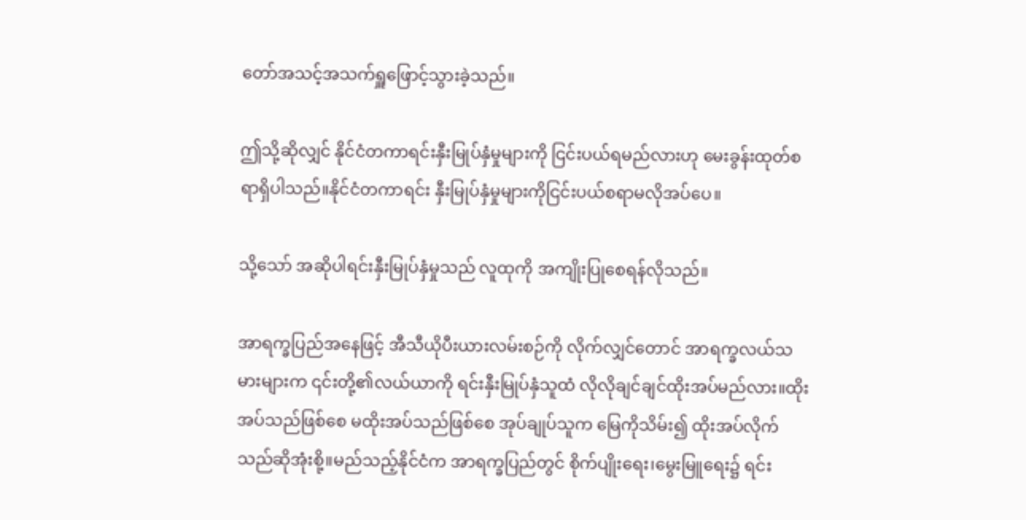တော်အသင့်အသက်ရှူဖြောင့်သွားခဲ့သည်။

ဤသို့ဆိုလျှင် နိုင်ငံတကာရင်းနှီးမြုပ်နှံမှုများကို ငြင်းပယ်ရမည်လားဟု မေးခွန်းထုတ်စရာရှိပါသည်။နိုင်ငံတကာရင်း နှီးမြုပ်နှံမှုများကိုငြင်းပယ်စရာမလိုအပ်ပေ။

သို့သော် အဆိုပါရင်းနှီးမြုပ်နှံမှုသည် လူထုကို အကျိုးပြုစေရန်လိုသည်။

အာရက္ခပြည်အနေဖြင့် အီသီယိုပီးယားလမ်းစဉ်ကို လိုက်လျှင်တောင် အာရက္ခလယ်သမားများက ၎င်းတို့၏လယ်ယာကို ရင်းနှီးမြုပ်နှံသူထံ လိုလိုချင်ချင်ထိုးအပ်မည်လား။ထိုးအပ်သည်ဖြစ်စေ မထိုးအပ်သည်ဖြစ်စေ အုပ်ချုပ်သူက မြေကိုသိမ်း၍ ထိုးအပ်လိုက်သည်ဆိုအုံးစို့။မည်သည့်နိုင်ငံက အာရက္ခပြည်တွင် စိုက်ပျိုးရေး၊မွေးမြူရေး၌ ရင်း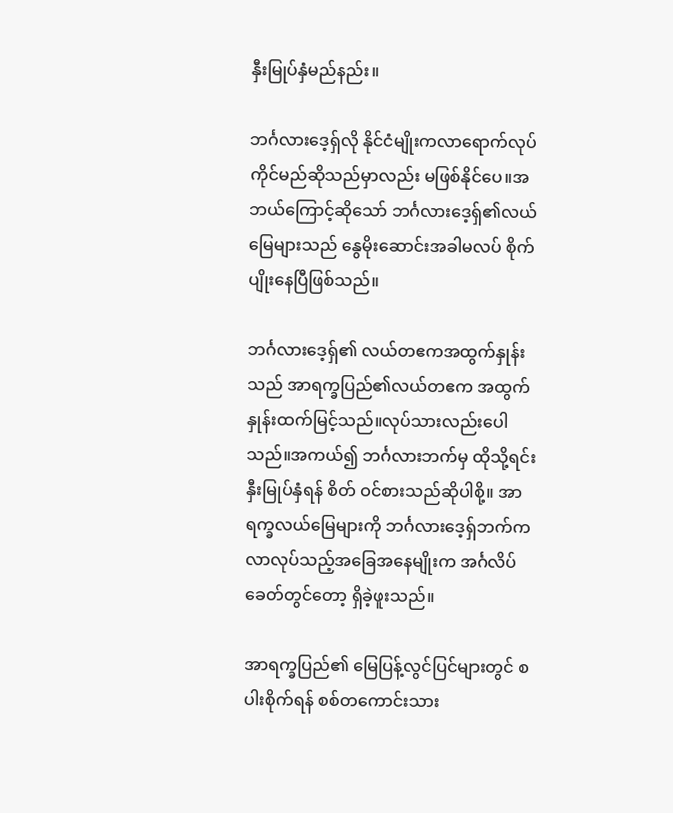နှီးမြုပ်နှံမည်နည်း။

ဘင်္ဂလားဒေ့ရှ်လို နိုင်ငံမျိုးကလာရောက်လုပ်ကိုင်မည်ဆိုသည်မှာလည်း မဖြစ်နိုင်ပေ။အဘယ်ကြောင့်ဆိုသော် ဘင်္ဂလားဒေ့ရှ်၏လယ်မြေများသည် နွေမိုးဆောင်းအခါမလပ် စိုက်ပျိုးနေပြီဖြစ်သည်။

ဘင်္ဂလားဒေ့ရှ်၏ လယ်တဧကအထွက်နှုန်းသည် အာရက္ခပြည်၏လယ်တဧက အထွက်နှုန်းထက်မြင့်သည်။လုပ်သားလည်းပေါသည်။အကယ်၍ ဘင်္ဂလားဘက်မှ ထိုသို့ရင်းနှီးမြုပ်နှံရန် စိတ် ဝင်စားသည်ဆိုပါစို့။ အာရက္ခလယ်မြေများကို ဘင်္ဂလားဒေ့ရှ်ဘက်က လာလုပ်သည့်အခြေအနေမျိုးက အင်္ဂလိပ်ခေတ်တွင်တော့ ရှိခဲ့ဖူးသည်။

အာရက္ခပြည်၏ မြေပြန့်လွင်ပြင်များတွင် စပါးစိုက်ရန် စစ်တကောင်းသား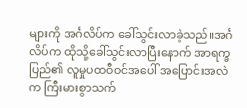များကို အင်္ဂလိပ်က ခေါ်သွင်းလာခဲ့သည်။အင်္ဂလိပ်က ထိုသို့ခေါ်သွင်းလာပြီးနောက် အာရက္ခပြည်၏ လူမှုပထဝီဝင်အပေါ် အပြောင်းအလဲက ကြီးမားစွာသက်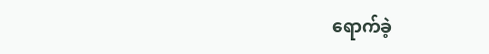ရောက်ခဲ့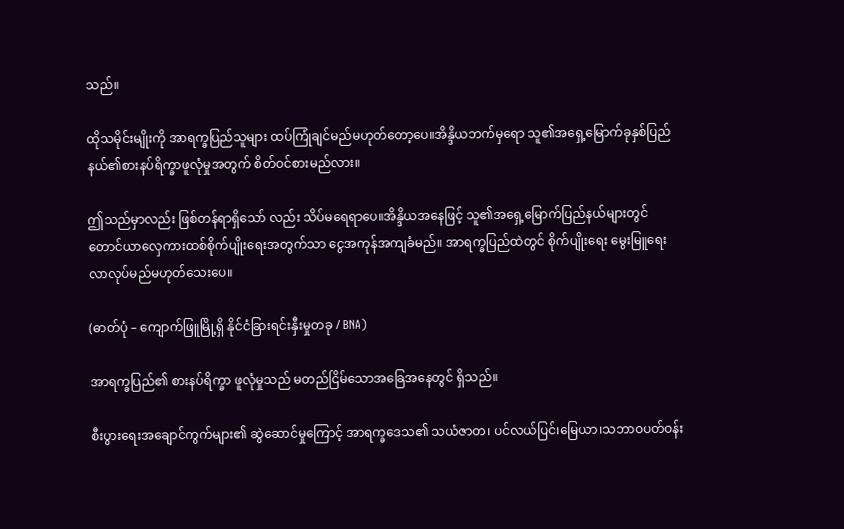သည်။

ထိုသမိုင်းမျိုးကို အာရက္ခပြည်သူများ ထပ်ကြုံချင်မည်မဟုတ်တော့ပေ။အိန္ဒိယဘက်မှရော သူ၏အရှေ့မြောက်ခုနှစ်ပြည်နယ်၏စားနပ်ရိက္ခာဖူလုံမှုအတွက် စိတ်ဝင်စားမည်လား။

ဤသည်မှာလည်း ဖြစ်တန်ရာရှိသော် လည်း သိပ်မရေရာပေ။အိန္ဒိယအနေဖြင့် သူ၏အရှေ့မြောက်ပြည်နယ်များတွင် တောင်ယာလှေကားထစ်စိုက်ပျိုးရေးအတွက်သာ ငွေအကုန်အကျခံမည်။ အာရက္ခပြည်ထဲတွင် စိုက်ပျိုးရေး မွေးမြူရေး လာလုပ်မည်မဟုတ်သေးပေ။

(ဓာတ်ပုံ – ကျောက်ဖြူမြို့ရှိ နိုင်ငံခြားရင်းနှီးမှုတခု / BNA)

အာရက္ခပြည်၏ စားနပ်ရိက္ခာ ဖူလုံမှုသည် မတည်ငြိမ်သောအခြေအနေတွင် ရှိသည်။

စီးပွားရေးအချောင်ကွက်များ၏ ဆွဲဆောင်မှုကြောင့် အာရက္ခဒေသ၏ သယံဇာတ၊ ပင်လယ်ပြင်၊မြေယာ၊သဘာဝပတ်ဝန်း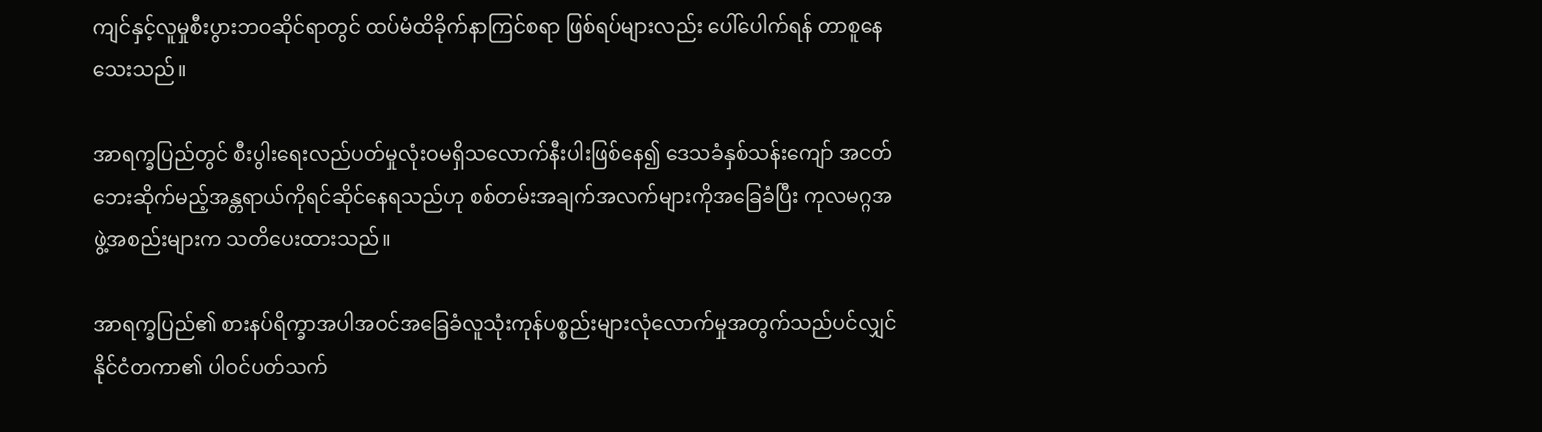ကျင်နှင့်လူမှုစီးပွားဘဝဆိုင်ရာတွင် ထပ်မံထိခိုက်နာကြင်စရာ ဖြစ်ရပ်များလည်း ပေါ်ပေါက်ရန် တာစူနေသေးသည်။

အာရက္ခပြည်တွင် စီးပွါးရေးလည်ပတ်မှုလုံးဝမရှိသလောက်နီးပါးဖြစ်နေ၍ ဒေသခံနှစ်သန်းကျော် အငတ်ဘေးဆိုက်မည့်အန္တရာယ်ကိုရင်ဆိုင်နေရသည်ဟု စစ်တမ်းအချက်အလက်များကိုအခြေခံပြီး ကုလမဂ္ဂအဖွဲ့အစည်းများက သတိပေးထားသည်။

အာရက္ခပြည်၏ စားနပ်ရိက္ခာအပါအဝင်အခြေခံလူသုံးကုန်ပစ္စည်းများလုံလောက်မှုအတွက်သည်ပင်လျှင်နိုင်ငံတကာ၏ ပါဝင်ပတ်သက်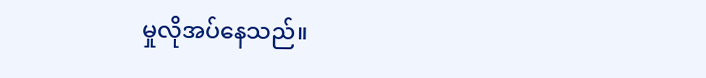မှုလိုအပ်နေသည်။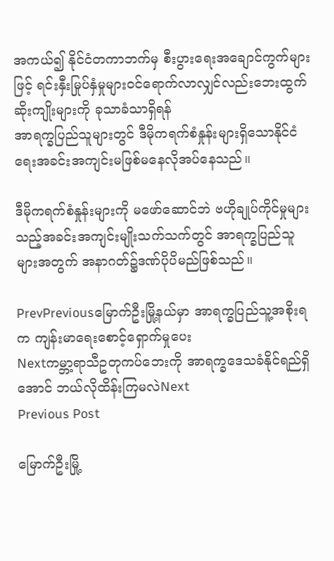အကယ်၍ နိုင်ငံတကာဘက်မှ စီးပွားရေးအချောင်ကွက်များဖြင့် ရင်းနှီးမြုပ်နှံမှုများဝင်ရောက်လာလျှင်လည်းဘေးထွက်ဆိုးကျိုးများကို ခုသာခံသာရှိရန်
အာရက္ခပြည်သူများတွင် ဒီမိုကရက်စံနှုန်းများရှိသောနိုင်ငံရေးအခင်းအကျင်းမဖြစ်မနေလိုအပ်နေသည်။

ဒီမိုကရက်စံနှုန်းများကို မဖော်ဆောင်ဘဲ ဗဟိုချုပ်ကိုင်မှုများသည့်အခင်းအကျင်းမျိုးသက်သက်တွင် အာရက္ခပြည်သူများအတွက် အနာဂတ်၌ဒဏ်ပိုပိမည်ဖြစ်သည်။

PrevPreviousမြောက်ဦးမြို့နယ်မှာ အာရက္ခပြည်သူ့အစိုးရက ကျန်းမာရေးစောင့်ရှောက်မှုပေး
Nextကမ္ဘာ့ရာသီဥတုကပ်ဘေးကို အာရက္ခဒေသခံနိုင်ရည်ရှိအောင် ဘယ်လိုထိန်းကြမလဲNext
Previous Post

မြောက်ဦးမြို့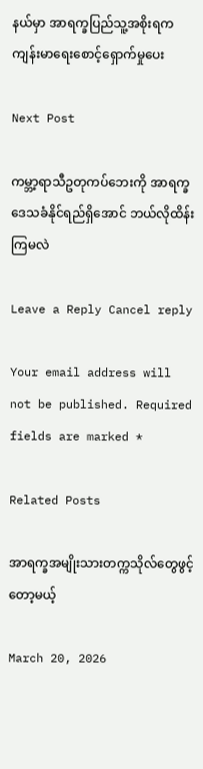နယ်မှာ အာရက္ခပြည်သူ့အစိုးရက ကျန်းမာရေးစောင့်ရှောက်မှုပေး

Next Post

ကမ္ဘာ့ရာသီဥတုကပ်ဘေးကို အာရက္ခဒေသခံနိုင်ရည်ရှိအောင် ဘယ်လိုထိန်းကြမလဲ

Leave a Reply Cancel reply

Your email address will not be published. Required fields are marked *

Related Posts

အာရက္ခအမျိုးသားတက္ကသိုလ်တွေဖွင့်တော့မယ့်

March 20, 2026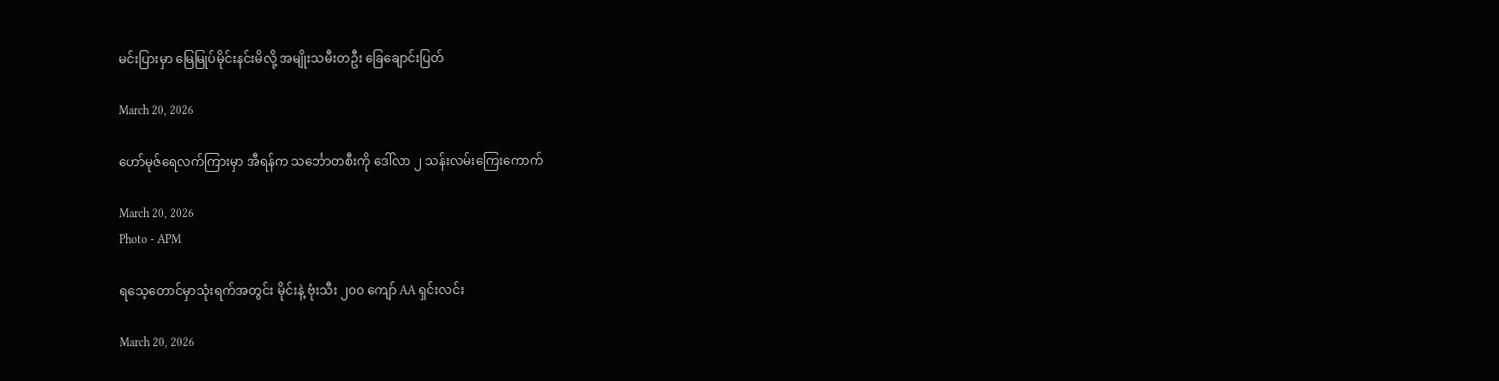မင်းပြားမှာ မြေမြုပ်မိုင်းနင်းမိလို့ အမျိုးသမီးတဦး ခြေချောင်းပြတ်

March 20, 2026

ဟော်မုဇ်ရေလက်ကြားမှာ အီရန်က သင်္ဘောတစီးကို ဒေါ်လာ ၂ သန်းလမ်းကြေးကောက်

March 20, 2026
Photo - APM

ရသေ့တောင်မှာသုံးရက်အတွင်း မိုင်းနဲ့ ဗုံးသီး ၂၀၀ ကျော် AA ရှင်းလင်း

March 20, 2026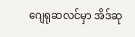ဂျေရုဆလင်မှာ အိဒ်ဆု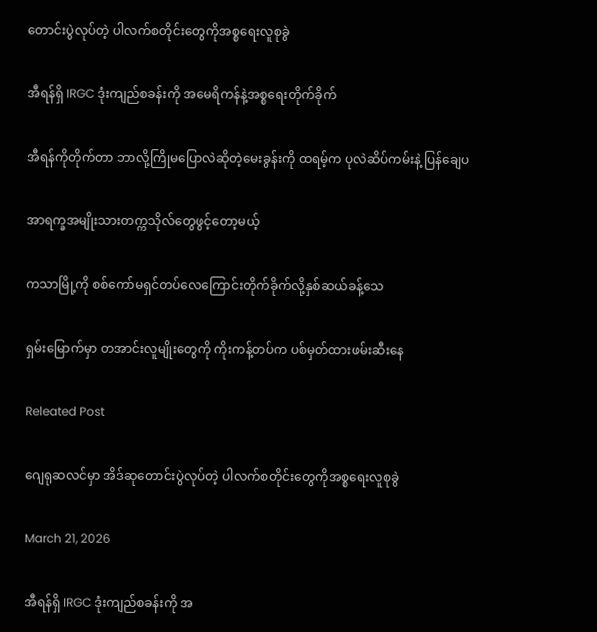တောင်းပွဲလုပ်တဲ့ ပါလက်စတိုင်းတွေကိုအစ္စရေးလူစုခွဲ

အီရန်ရှိ IRGC ဒုံးကျည်စခန်းကို အမေရိကန်နဲ့အစ္စရေးတိုက်ခိုက်

အီရန်ကိုတိုက်တာ ဘာလို့ကြိုမပြောလဲဆိုတဲ့မေးခွန်းကို ထရမ့်က ပုလဲဆိပ်ကမ်းနဲ့ ပြန်ချေပ

အာရက္ခအမျိုးသားတက္ကသိုလ်တွေဖွင့်တော့မယ့်

ကသာမြို့ကို စစ်ကော်မရှင်တပ်လေကြောင်းတိုက်ခိုက်လို့နှစ်ဆယ်ခန့်သေ

ရှမ်းမြောက်မှာ တအာင်းလူမျိုးတွေကို ကိုးကန့်တပ်က ပစ်မှတ်ထားဖမ်းဆီးနေ

Releated Post

ဂျေရုဆလင်မှာ အိဒ်ဆုတောင်းပွဲလုပ်တဲ့ ပါလက်စတိုင်းတွေကိုအစ္စရေးလူစုခွဲ

March 21, 2026

အီရန်ရှိ IRGC ဒုံးကျည်စခန်းကို အ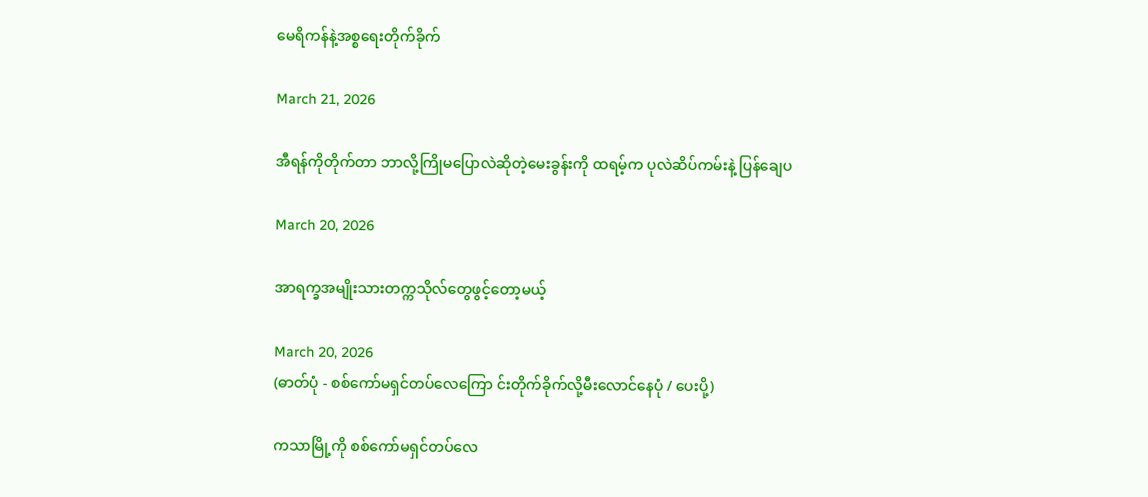မေရိကန်နဲ့အစ္စရေးတိုက်ခိုက်

March 21, 2026

အီရန်ကိုတိုက်တာ ဘာလို့ကြိုမပြောလဲဆိုတဲ့မေးခွန်းကို ထရမ့်က ပုလဲဆိပ်ကမ်းနဲ့ ပြန်ချေပ

March 20, 2026

အာရက္ခအမျိုးသားတက္ကသိုလ်တွေဖွင့်တော့မယ့်

March 20, 2026
(ဓာတ်ပုံ - စစ်ကော်မရှင်တပ်လေကြော င်းတိုက်ခိုက်လို့မီးလောင်နေပုံ / ပေးပို့)

ကသာမြို့ကို စစ်ကော်မရှင်တပ်လေ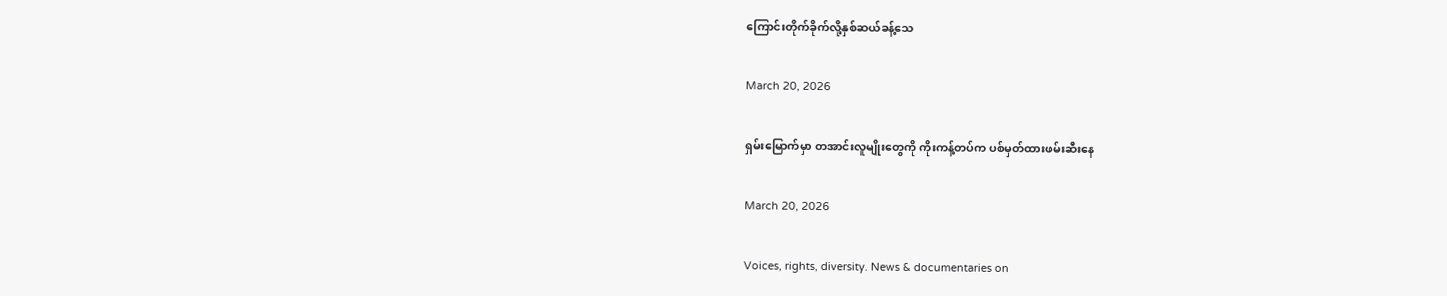ကြောင်းတိုက်ခိုက်လို့နှစ်ဆယ်ခန့်သေ

March 20, 2026

ရှမ်းမြောက်မှာ တအာင်းလူမျိုးတွေကို ကိုးကန့်တပ်က ပစ်မှတ်ထားဖမ်းဆီးနေ

March 20, 2026

Voices, rights, diversity. News & documentaries on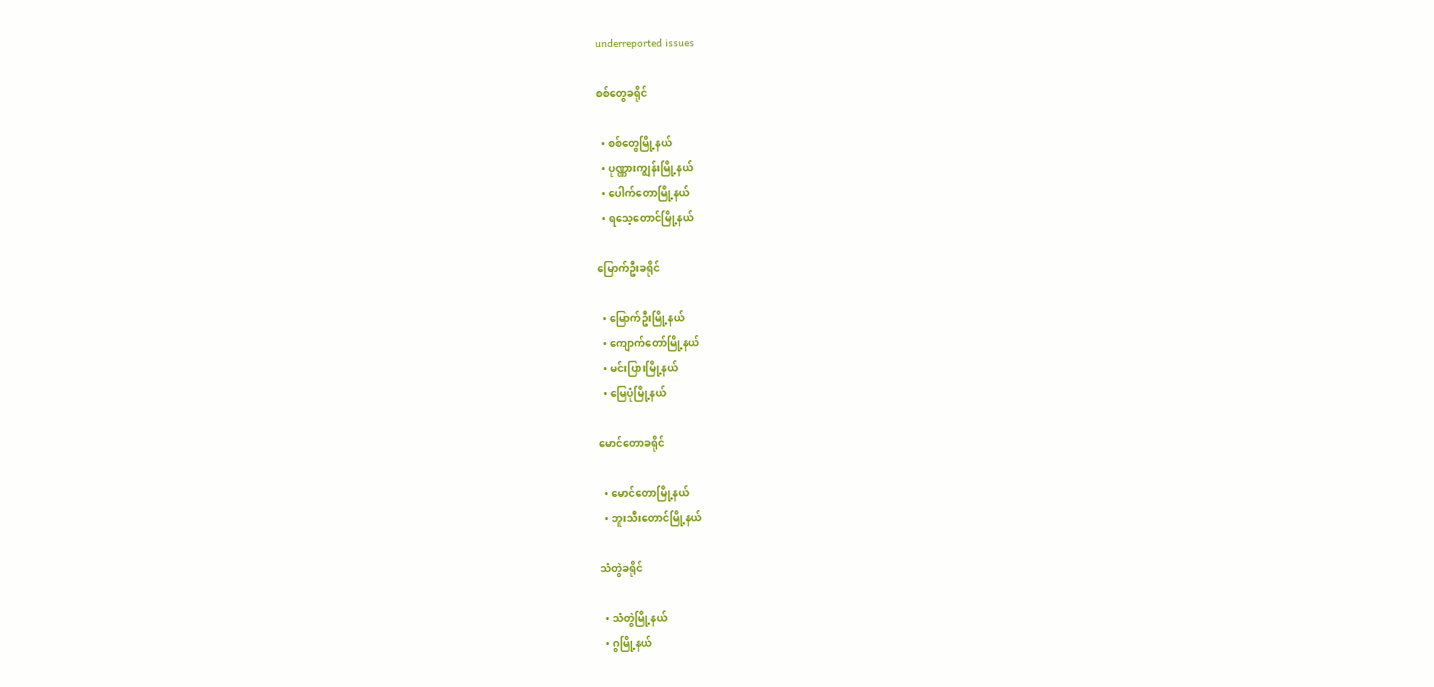underreported issues

စစ်တွေခရိုင်

  • စစ်တွေမြို့နယ်
  • ပုဏ္ဏားကျွန်းမြို့နယ်
  • ပေါက်တောမြို့နယ်
  • ရသေ့တောင်မြို့နယ်

မြောက်ဦးခရိုင်

  • မြောက်ဦးမြို့နယ်
  • ကျောက်တော်မြို့နယ်
  • မင်းပြားမြို့နယ်
  • မြေပုံမြို့နယ်

မောင်တောခရိုင်

  • မောင်တောမြို့နယ်
  • ဘူးသီးတောင်မြို့နယ်

သံတွဲခရိုင်

  • သံတွဲမြို့နယ်
  • ဂွမြို့နယ်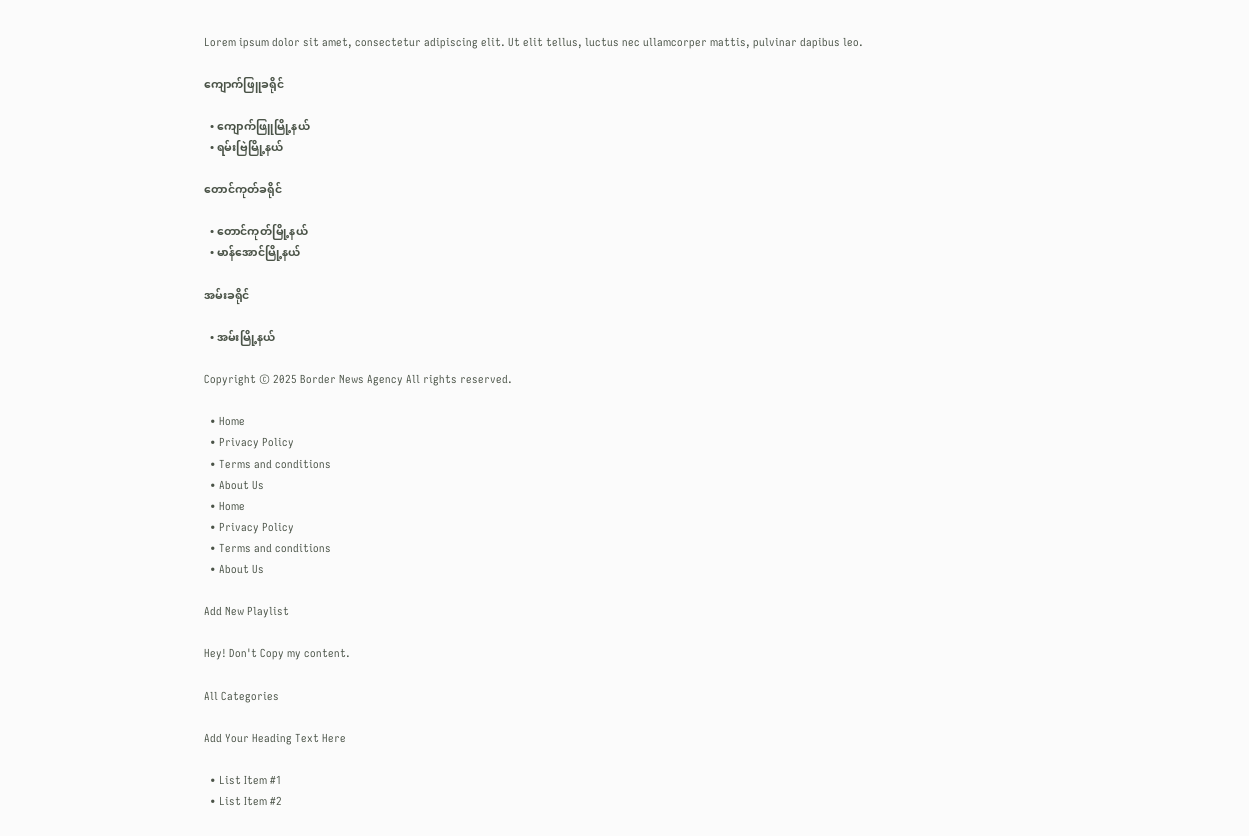Lorem ipsum dolor sit amet, consectetur adipiscing elit. Ut elit tellus, luctus nec ullamcorper mattis, pulvinar dapibus leo.

ကျောက်ဖြူခရိုင်

  • ကျောက်ဖြူမြို့နယ်
  • ရမ်းဗြဲမြို့နယ်

တောင်ကုတ်ခရိုင်

  • တောင်ကုတ်မြို့နယ်
  • မာန်အောင်မြို့နယ်

အမ်းခရိုင်

  • အမ်းမြို့နယ်

Copyright © 2025 Border News Agency All rights reserved.

  • Home
  • Privacy Policy
  • Terms and conditions
  • About Us
  • Home
  • Privacy Policy
  • Terms and conditions
  • About Us

Add New Playlist

Hey! Don't Copy my content.

All Categories

Add Your Heading Text Here

  • List Item #1
  • List Item #2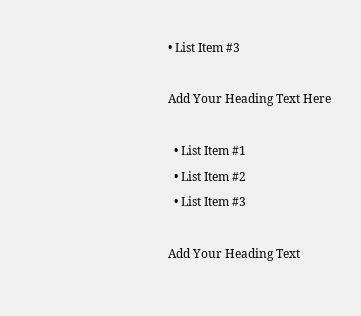• List Item #3

Add Your Heading Text Here

  • List Item #1
  • List Item #2
  • List Item #3

Add Your Heading Text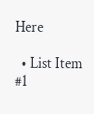Here

  • List Item #1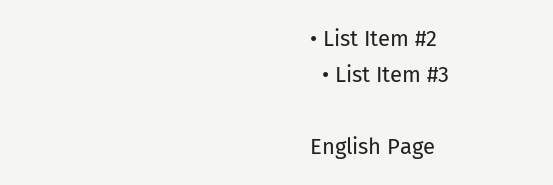• List Item #2
  • List Item #3

English Page